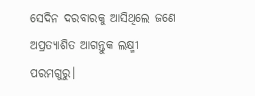ସେଦିନ ଦରବାରକୁ ଆସିଥିଲେ ଜଣେ ଅପ୍ରତ୍ୟାଶିତ ଆଗନ୍ତୁକ ଲକ୍ଷ୍ମୀ ପରମଗୁରୁ।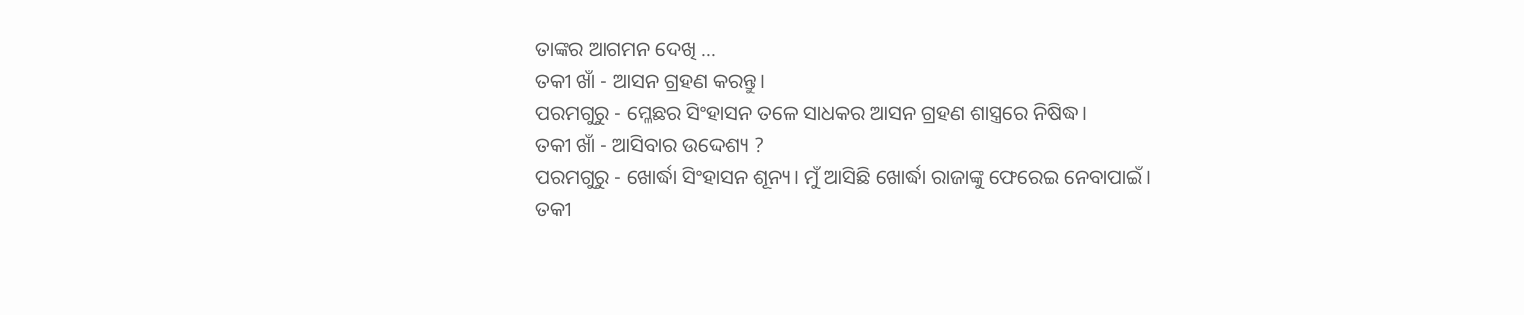ତାଙ୍କର ଆଗମନ ଦେଖି ...
ତକୀ ଖାଁ - ଆସନ ଗ୍ରହଣ କରନ୍ତୁ।
ପରମଗୁରୁ - ମ୍ଳେଛର ସିଂହାସନ ତଳେ ସାଧକର ଆସନ ଗ୍ରହଣ ଶାସ୍ତ୍ରରେ ନିଷିଦ୍ଧ।
ତକୀ ଖାଁ - ଆସିବାର ଉଦ୍ଦେଶ୍ୟ ?
ପରମଗୁରୁ - ଖୋର୍ଦ୍ଧା ସିଂହାସନ ଶୂନ୍ୟ। ମୁଁ ଆସିଛି ଖୋର୍ଦ୍ଧା ରାଜାଙ୍କୁ ଫେରେଇ ନେବାପାଇଁ।
ତକୀ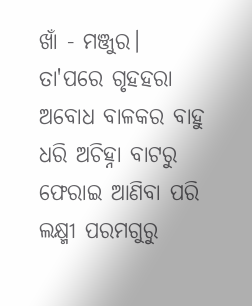ଖାଁ - ମଞ୍ଜୁର।
ତା'ପରେ ଗୃହହରା ଅବୋଧ ବାଳକର ବାହୁ ଧରି ଅଚିହ୍ନା ବାଟରୁ ଫେରାଇ ଆଣିବା ପରି ଲକ୍ଷ୍ମୀ ପରମଗୁରୁ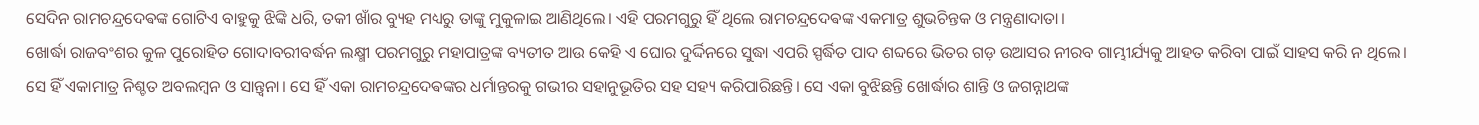ସେଦିନ ରାମଚନ୍ଦ୍ରଦେଵଙ୍କ ଗୋଟିଏ ବାହୁକୁ ଝିଙ୍କି ଧରି, ତକୀ ଖାଁର ବ୍ୟୁହ ମଧ୍ୟରୁ ତାଙ୍କୁ ମୁକୁଳାଇ ଆଣିଥିଲେ। ଏହି ପରମଗୁରୁ ହିଁ ଥିଲେ ରାମଚନ୍ଦ୍ରଦେଵଙ୍କ ଏକମାତ୍ର ଶୁଭଚିନ୍ତକ ଓ ମନ୍ତ୍ରଣାଦାତା।
ଖୋର୍ଦ୍ଧା ରାଜବଂଶର କୁଳ ପୁରୋହିତ ଗୋଦାବରୀବର୍ଦ୍ଧନ ଲକ୍ଷ୍ମୀ ପରମଗୁରୁ ମହାପାତ୍ରଙ୍କ ବ୍ୟତୀତ ଆଉ କେହି ଏ ଘୋର ଦୁର୍ଦ୍ଦିନରେ ସୁଦ୍ଧା ଏପରି ସ୍ପର୍ଦ୍ଧିତ ପାଦ ଶବ୍ଦରେ ଭିତର ଗଡ଼ ଉଆସର ନୀରବ ଗାମ୍ଭୀର୍ଯ୍ୟକୁ ଆହତ କରିବା ପାଇଁ ସାହସ କରି ନ ଥିଲେ। ସେ ହିଁ ଏକାମାତ୍ର ନିଶ୍ଚତ ଅବଲମ୍ବନ ଓ ସାନ୍ତ୍ୱନା। ସେ ହିଁ ଏକା ରାମଚନ୍ଦ୍ରଦେଵଙ୍କର ଧର୍ମାନ୍ତରକୁ ଗଭୀର ସହାନୁଭୂତିର ସହ ସହ୍ୟ କରିପାରିଛନ୍ତି। ସେ ଏକା ବୁଝିଛନ୍ତି ଖୋର୍ଦ୍ଧାର ଶାନ୍ତି ଓ ଜଗନ୍ନାଥଙ୍କ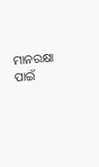ମାନରକ୍ଷା ପାଇଁ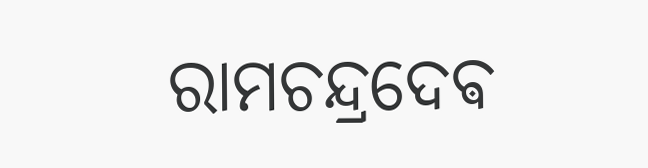ରାମଚନ୍ଦ୍ରଦେଵ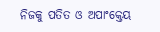ନିଜକୁ ପତିତ ଓ ଅପାଂକ୍ତେୟ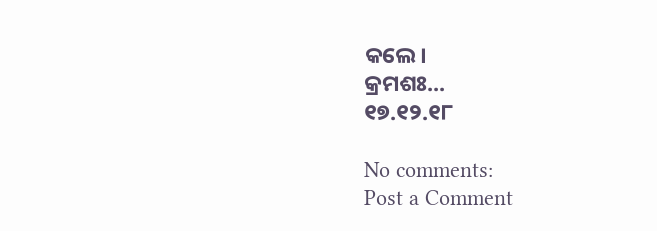କଲେ।
କ୍ରମଶଃ...
୧୭.୧୨.୧୮

No comments:
Post a Comment